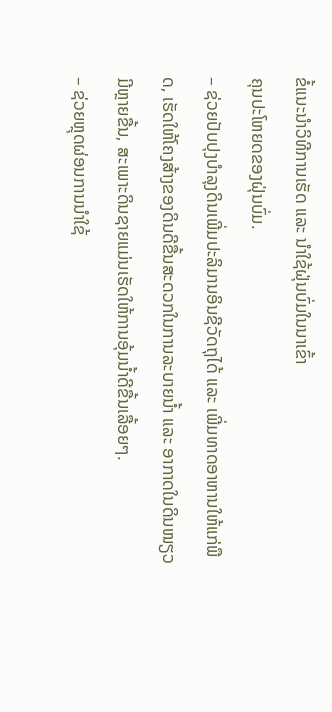ຂໍ້ແນະນຳວິທີການເຮັດ ແລະ ນຳໃຊ້ຝຸ່ນບົ່ມໃນນາເຂົ້າ
ຄຸນປະໂຫຍດຂອງຝຸ່ນບົ່ມ.
– ຊ່ວຍປັບປຸງບຳລຸງດິນເພີ່ມປະລິມານອິນຊີວັດຖຸໄດ້ ແລະ ເພີ່ມທາດອາຫານໃຫ້ແກ່ພືດ, ເຮັດໃຫ້ໂຄງສ້າງຂອງດິນດີຂື້ນສະດວກໃນການລະບາຍນ້ຳ ແລະ ອາກາດໃນດິນໜຽວມີຫຼາຍຂື້ນ, ສະເພາະດິນຊາຍແມ່ນເຮັດໃຫ້ການອຸ້ມນ້ຳດີຂື້ນເລື້ອຍໆ.
– ຊ່ວຍຫຼຸດຜ່ອນການນຳໃຊ້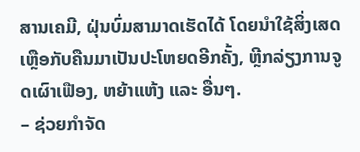ສານເຄມີ, ຝຸ່ນບົ່ມສາມາດເຮັດໄດ້ ໂດຍນຳໃຊ້ສິ່ງເສດເຫຼືອກັບຄືນມາເປັນປະໂຫຍດອີກຄັ້ງ, ຫຼີກລ່ຽງການຈູດເຜົາເຟືອງ, ຫຍ້າແຫ້ງ ແລະ ອື່ນໆ.
– ຊ່ວຍກຳຈັດ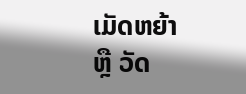ເມັດຫຍ້າ ຫຼື ວັດ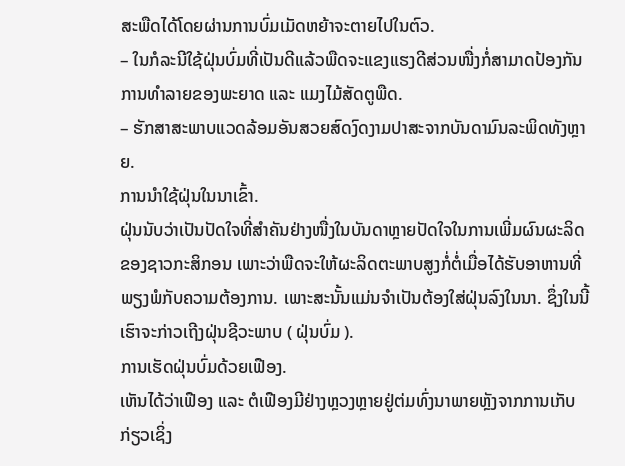ສະພືດໄດ້ໂດຍຜ່ານການບົ່ມເມັດຫຍ້າຈະຕາຍໄປໃນຕົວ.
– ໃນກໍລະນີໃຊ້ຝຸ່ນບົ່ມທີ່ເປັນດີແລ້ວພືດຈະແຂງແຮງດີສ່ວນໜື່ງກໍ່ສາມາດປ້ອງກັນການທຳລາຍຂອງພະຍາດ ແລະ ແມງໄມ້ສັດຕູພືດ.
– ຮັກສາສະພາບແວດລ້ອມອັນສວຍສົດງົດງາມປາສະຈາກບັນດາມົນລະພິດທັງຫຼາຍ.
ການນຳໃຊ້ຝຸ່ນໃນນາເຂົ້າ.
ຝຸ່ນນັບວ່າເປັນປັດໃຈທີ່ສຳຄັນຢ່າງໜື່ງໃນບັນດາຫຼາຍປັດໃຈໃນການເພີ່ມຜົນຜະລິດຂອງຊາວກະສິກອນ ເພາະວ່າພືດຈະໃຫ້ຜະລິດຕະພາບສູງກໍ່ຕໍ່ເມື່ອໄດ້ຮັບອາຫານທີ່ພຽງພໍກັບຄວາມຕ້ອງການ. ເພາະສະນັ້ນແມ່ນຈຳເປັນຕ້ອງໃສ່ຝຸ່ນລົງໃນນາ. ຊຶ່ງໃນນີ້ເຮົາຈະກ່າວເຖີງຝຸ່ນຊີວະພາບ ( ຝຸ່ນບົ່ມ ).
ການເຮັດຝຸ່ນບົ່ມດ້ວຍເຟືອງ.
ເຫັນໄດ້ວ່າເຟືອງ ແລະ ຕໍເຟືອງມີຢ່າງຫຼວງຫຼາຍຢູ່ຕ່ມທົ່ງນາພາຍຫຼັງຈາກການເກັບກ່ຽວເຊິ່ງ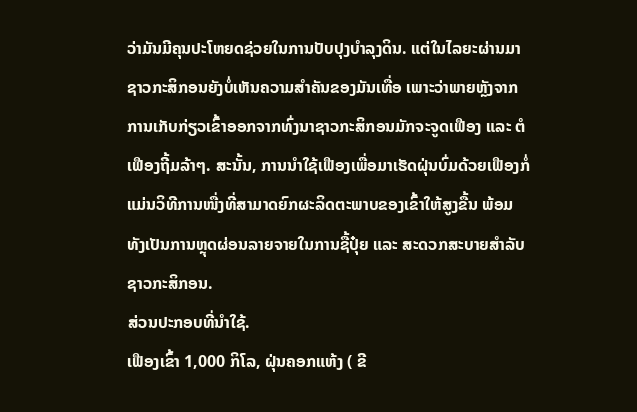ວ່າມັນມີຄຸນປະໂຫຍດຊ່ວຍໃນການປັບປຸງບຳລຸງດິນ. ແຕ່ໃນໄລຍະຜ່ານມາຊາວກະສິກອນຍັງບໍ່ເຫັນຄວາມສຳຄັນຂອງມັນເທື່ອ ເພາະວ່າພາຍຫຼັງຈາກການເກັບກ່ຽວເຂົ້າອອກຈາກທົ່ງນາຊາວກະສິກອນມັກຈະຈູດເຟືອງ ແລະ ຕໍເຟືອງຖີ້ມລ້າໆ. ສະນັ້ນ, ການນຳໃຊ້ເຟືອງເພື່ອມາເຮັດຝຸ່ນບົ່ມດ້ວຍເຟືອງກໍ່ແມ່ນວິທີການໜື່ງທີ່ສາມາດຍົກຜະລິດຕະພາບຂອງເຂົ້າໃຫ້ສູງຂື້ນ ພ້ອມທັງເປັນການຫຼຸດຜ່ອນລາຍຈາຍໃນການຊື້ປຸ໋ຍ ແລະ ສະດວກສະບາຍສຳລັບຊາວກະສິກອນ.
ສ່ວນປະກອບທີ່ນຳໃຊ້.
ເຟືອງເຂົ້າ 1,000 ກິໂລ, ຝຸ່ນຄອກແຫ້ງ ( ຂີ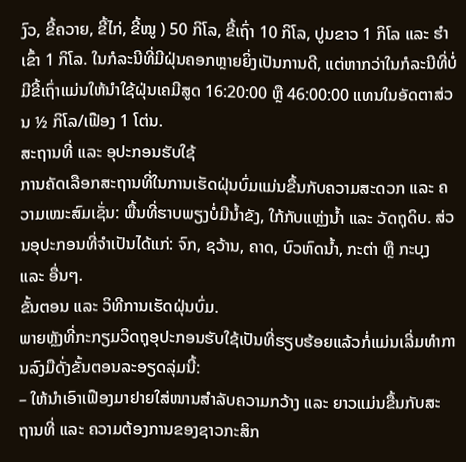ງົວ, ຂີ້ຄວາຍ, ຂີ້ໄກ່, ຂີ້ໝູ ) 50 ກິໂລ, ຂີ້ເຖົ່າ 10 ກິໂລ, ປູນຂາວ 1 ກິໂລ ແລະ ຮຳເຂົ້າ 1 ກິໂລ. ໃນກໍລະນີທີ່ມີຝຸ່ນຄອກຫຼາຍຍິ່ງເປັນການດີ, ແຕ່ຫາກວ່າໃນກໍລະນີທີ່ບໍ່ມີຂີ້ເຖົ່າແມ່ນໃຫ້ນຳໃຊ້ຝຸ່ນເຄມີສູດ 16:20:00 ຫຼື 46:00:00 ແທນໃນອັດຕາສ່ວນ ½ ກິໂລ/ເຟືອງ 1 ໂຕ່ນ.
ສະຖານທີ່ ແລະ ອຸປະກອນຮັບໃຊ້
ການຄັດເລືອກສະຖານທີ່ໃນການເຮັດຝຸ່ນບົ່ມແມ່ນຂື້ນກັບຄວາມສະດວກ ແລະ ຄວາມເໝະສົມເຊັ່ນ: ພື້ນທີ່ຮາບພຽງບໍ່ມີນ້ຳຂັງ, ໃກ້ກັບແຫຼ່ງນ້ຳ ແລະ ວັດຖຸດິບ. ສ່ວນອຸປະກອນທີ່ຈຳເປັນໄດ້ແກ່: ຈົກ, ຊວ້ານ, ຄາດ, ບົວຫົດນ້ຳ, ກະຕ່າ ຫຼື ກະບຸງ ແລະ ອື່ນໆ.
ຂັ້ນຕອນ ແລະ ວິທີການເຮັດຝຸ່ນບົ່ມ.
ພາຍຫຼັງທີ່ກະກຽມວິດຖຸອຸປະກອນຮັບໃຊ້ເປັນທີ່ຮຽບຮ້ອຍແລ້ວກໍ່ແມ່ນເລີ່ມທຳການລົງມືດັ່ງຂັ້ນຕອນລະອຽດລຸ່ມນີ້:
– ໃຫ້ນຳເອົາເຟືອງມາຢາຍໃສ່ໜານສຳລັບຄວາມກວ້າງ ແລະ ຍາວແມ່ນຂື້ນກັບສະຖານທີ່ ແລະ ຄວາມຕ້ອງການຂອງຊາວກະສິກ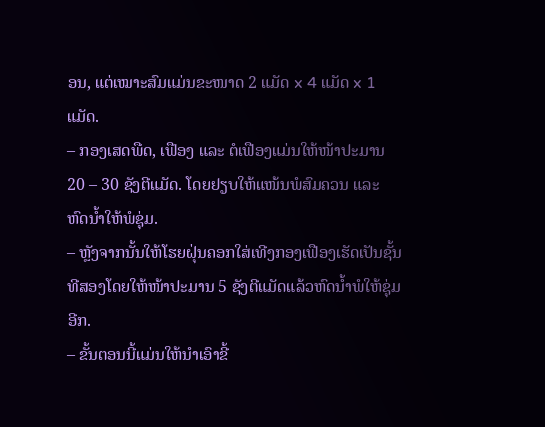ອນ, ແຕ່ເໝາະສົມແມ່ນຂະໜາດ 2 ແມັດ x 4 ແມັດ x 1 ແມັດ.
– ກອງເສດພືດ, ເຟືອງ ແລະ ຕໍເຟືອງແມ່ນໃຫ້ໜ້າປະມານ 20 – 30 ຊັງຕີແມັດ. ໂດຍຢຽບໃຫ້ແໜ້ນພໍສົມຄວນ ແລະ ຫົດນ້ຳໃຫ້ພໍຊຸ່ມ.
– ຫຼັງຈາກນັ້ນໃຫ້ໂຮຍຝຸ່ນຄອກໃສ່ເທີງກອງເຟືອງເຮັດເປັນຊັ້ນທີສອງໂດຍໃຫ້ໜ້າປະມານ 5 ຊັງຕີແມັດແລ້ວຫົດນ້ຳພໍໃຫ້ຊຸ່ມອີກ.
– ຂັ້ນຕອນນີ້ແມ່ນໃຫ້ນຳເອົາຂີ້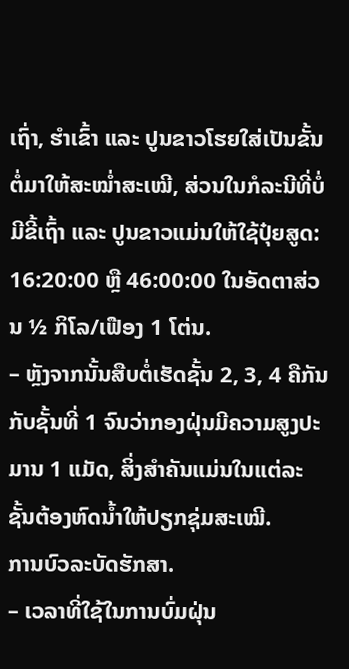ເຖົ່າ, ຮຳເຂົ້າ ແລະ ປູນຂາວໂຮຍໃສ່ເປັນຂັ້ນຕໍ່ມາໃຫ້ສະໝ່ຳສະເໝີ, ສ່ວນໃນກໍລະນີທີ່ບໍ່ມີຂີ້ເຖົ້າ ແລະ ປູນຂາວແມ່ນໃຫ້ໃຊ້ປຸ໋ຍສູດ: 16:20:00 ຫຼື 46:00:00 ໃນອັດຕາສ່ວນ ½ ກິໂລ/ເຟືອງ 1 ໂຕ່ນ.
– ຫຼັງຈາກນັ້ນສືບຕໍ່ເຮັດຊັ້ນ 2, 3, 4 ຄືກັນກັບຊັ້ນທີ່ 1 ຈົນວ່າກອງຝຸ່ນມີຄວາມສູງປະມານ 1 ແມັດ, ສິ່ງສຳຄັນແມ່ນໃນແຕ່ລະຊັ້ນຕ້ອງຫົດນ້ຳໃຫ້ປຽກຊຸ່ມສະເໝີ.
ການບົວລະບັດຮັກສາ.
– ເວລາທີ່ໃຊ້ໃນການບົ່ມຝຸ່ນ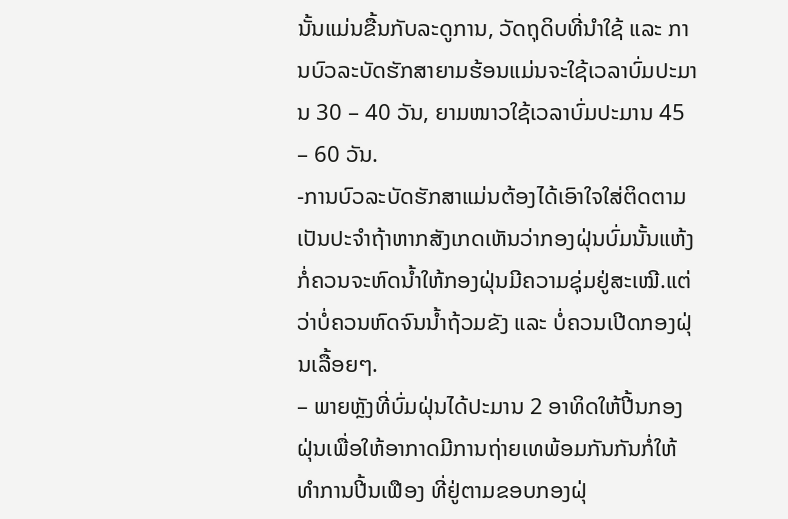ນັ້ນແມ່ນຂື້ນກັບລະດູການ, ວັດຖຸດິບທີ່ນຳໃຊ້ ແລະ ການບົວລະບັດຮັກສາຍາມຮ້ອນແມ່ນຈະໃຊ້ເວລາບົ່ມປະມານ 30 – 40 ວັນ, ຍາມໜາວໃຊ້ເວລາບົ່ມປະມານ 45 – 60 ວັນ.
-ການບົວລະບັດຮັກສາແມ່ນຕ້ອງໄດ້ເອົາໃຈໃສ່ຕິດຕາມເປັນປະຈຳຖ້າຫາກສັງເກດເຫັນວ່າກອງຝຸ່ນບົ່ມນັ້ນແຫ້ງ ກໍ່ຄວນຈະຫົດນ້ຳໃຫ້ກອງຝຸ່ນມີຄວາມຊຸ່ມຢູ່ສະເໝີ.ແຕ່ວ່າບໍ່ຄວນຫົດຈົນນ້ຳຖ້ວມຂັງ ແລະ ບໍ່ຄວນເປີດກອງຝຸ່ນເລື້ອຍໆ.
– ພາຍຫຼັງທີ່ບົ່ມຝຸ່ນໄດ້ປະມານ 2 ອາທິດໃຫ້ປີ້ນກອງຝຸ່ນເພື່ອໃຫ້ອາກາດມີການຖ່າຍເທພ້ອມກັນກັນກໍ່ໃຫ້ທຳການປີ້ນເຟືອງ ທີ່ຢູ່ຕາມຂອບກອງຝຸ່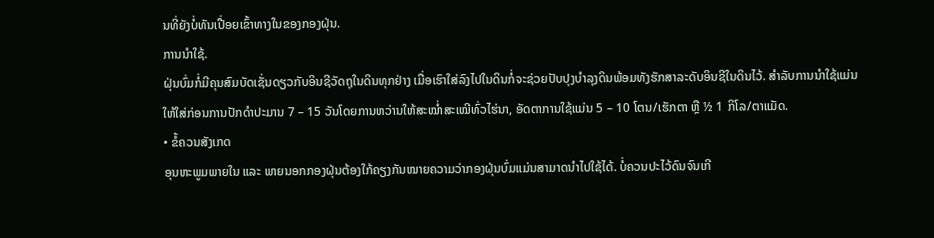ນທີ່ຍັງບໍ່ທັນເປື່ອຍເຂົ້າທາງໃນຂອງກອງຝຸ່ນ.
ການນຳໃຊ້.
ຝຸ່ນບົ່ມກໍ່ມີຄຸນສົມບັດເຊັ່ນດຽວກັບອິນຊີວັດຖຸໃນດິນທຸກຢ່າງ ເມື່ອເຮົາໃສ່ລົງໄປໃນດິນກໍ່ຈະຊ່ວຍປັບປຸງບຳລຸງດິນພ້ອມທັງຮັກສາລະດັບອິນຊີໃນດິນໄວ້. ສຳລັບການນຳໃຊ້ແມ່ນໃຫ້ໃສ່ກ່ອນການປັກດຳປະມານ 7 – 15 ວັນໂດຍການຫວ່ານໃຫ້ສະໝ່ຳສະເໝີທົ່ວໄຮ່ນາ, ອັດຕາການໃຊ້ແມ່ນ 5 – 10 ໂຕນ/ເຮັກຕາ ຫຼື ½ 1 ກິໂລ/ຕາແມັດ.
• ຂໍ້ຄວນສັງເກດ
ອຸນຫະພູມພາຍໃນ ແລະ ພາຍນອກກອງຝຸ່ນຕ້ອງໃກ້ຄຽງກັນໝາຍຄວາມວ່າກອງຝຸ່ນບົ່ມແມ່ນສາມາດນຳໄປໃຊ້ໄດ້. ບໍ່ຄວນປະໄວ້ດົນຈົນເກີ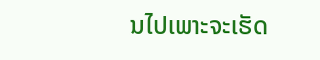ນໄປເພາະຈະເຮັດ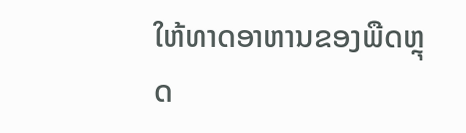ໃຫ້ທາດອາຫານຂອງພືດຫຼຸດ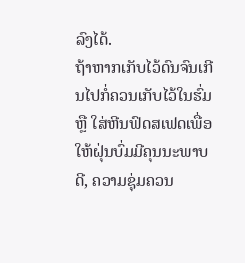ລົງໄດ້.
ຖ້າຫາກເກັບໄວ້ດົນຈົນເກີນໄປກໍ່ຄວນເກັບໄວ້ໃນຮົ່ມ ຫຼື ໃສ່ຫີນຟົດສເຟດເພື່ອໃຫ້ຝຸ່ນບົ່ມມີຄຸນນະພາບດີ, ຄວາມຊຸ່ມຄວນ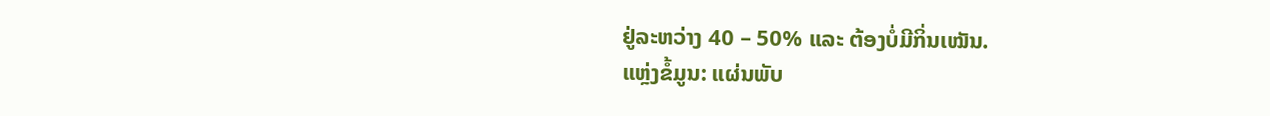ຢູ່ລະຫວ່າງ 40 – 50% ແລະ ຕ້ອງບໍ່ມີກິ່ນເໝັນ.
ແຫຼ່ງຂໍ້ມູນ: ແຜ່ນພັບ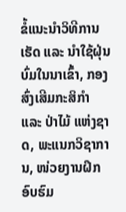ຂໍ້ແນະນຳວິທີການເຮັດ ແລະ ນຳໃຊ້ຝຸ່ນບົ່ມໃນນາເຂົ້າ, ກອງສົ່ງເສີມກະສິກຳ ແລະ ປ່າໄມ້ ແຫ່ງຊາດ, ພະແນກວິຊາການ, ໜ່ວຍງານຝຶກອົບຮົມ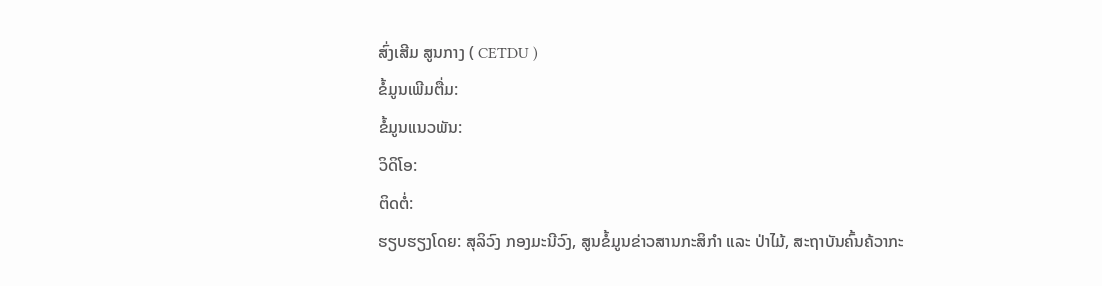ສົ່ງເສີມ ສູນກາງ ( CETDU )
ຂໍ້ມູນເພີມຕື່ມ:
ຂໍ້ມູນແນວພັນ:
ວິດິໂອ:
ຕິດຕໍ່:
ຮຽບຮຽງໂດຍ: ສຸລິວົງ ກອງມະນີວົງ, ສູນຂໍ້ມູນຂ່າວສານກະສິກຳ ແລະ ປ່າໄມ້, ສະຖາບັນຄົ້ນຄ້ວາກະ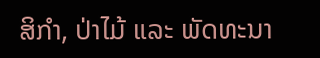ສິກຳ, ປ່າໄມ້ ແລະ ພັດທະນາ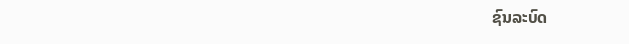ຊົນລະບົດ